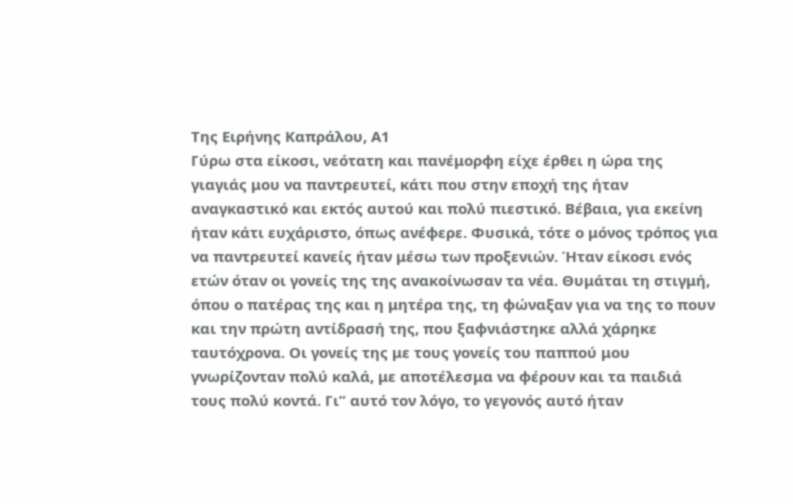Της Ειρήνης Καπράλου, Α1
Γύρω στα είκοσι, νεότατη και πανέμορφη είχε έρθει η ώρα της γιαγιάς μου να παντρευτεί, κάτι που στην εποχή της ήταν αναγκαστικό και εκτός αυτού και πολύ πιεστικό. Βέβαια, για εκείνη ήταν κάτι ευχάριστο, όπως ανέφερε. Φυσικά, τότε ο μόνος τρόπος για να παντρευτεί κανείς ήταν μέσω των προξενιών. Ήταν είκοσι ενός ετών όταν οι γονείς της της ανακοίνωσαν τα νέα. Θυμάται τη στιγμή, όπου ο πατέρας της και η μητέρα της, τη φώναξαν για να της το πουν και την πρώτη αντίδρασή της, που ξαφνιάστηκε αλλά χάρηκε ταυτόχρονα. Οι γονείς της με τους γονείς του παππού μου γνωρίζονταν πολύ καλά, με αποτέλεσμα να φέρουν και τα παιδιά τους πολύ κοντά. Γι” αυτό τον λόγο, το γεγονός αυτό ήταν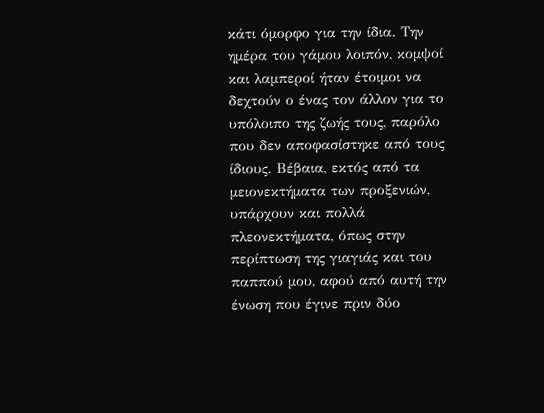κάτι όμορφο για την ίδια. Την ημέρα του γάμου λοιπόν, κομψοί και λαμπεροί ήταν έτοιμοι να δεχτούν ο ένας τον άλλον για το υπόλοιπο της ζωής τους, παρόλο που δεν αποφασίστηκε από τους ίδιους. Βέβαια, εκτός από τα μειονεκτήματα των προξενιών, υπάρχουν και πολλά πλεονεκτήματα, όπως στην περίπτωση της γιαγιάς και του παππού μου, αφού από αυτή την ένωση που έγινε πριν δύο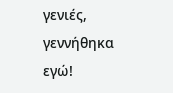γενιές, γεννήθηκα εγώ!